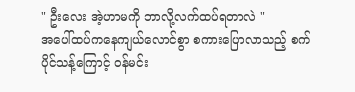" ဦးလေး အဲ့ဟာမကို ဘာလို့လက်ထပ်ရတာလဲ "
အပေါ်ထပ်ကနေကျယ်လောင်စွာ စကားပြောလာသည့် စက်ပိုင်သန့်ကြောင့် ဝန်မင်း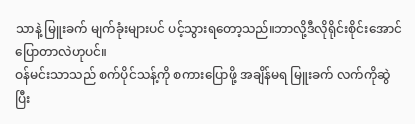သာနဲ့ မြူးခက် မျက်ခုံးများပင် ပင့်သွားရတော့သည်။ဘာလို့ဒီလိုရိုင်းစိုင်းအောင်ပြောတာလဲဟုပင်။
ဝန်မင်းသာသည် စက်ပိုင်သန့်ကို စကားပြောဖို့ အချိန်မရ မြူးခက် လက်ကိုဆွဲ ပြီး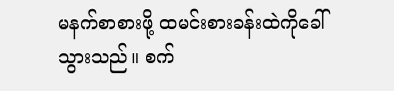မနက်စာစားဖို့ ထမင်းစားခန်းထဲကိုခေါ်သွားသည်။ စက်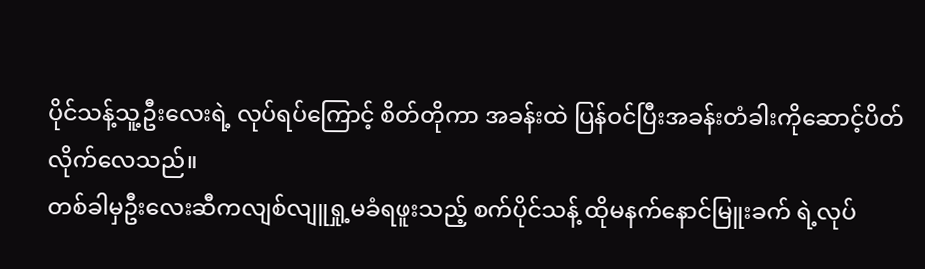ပိုင်သန့်သူ့ဦးလေးရဲ့ လုပ်ရပ်ကြောင့် စိတ်တိုကာ အခန်းထဲ ပြန်ဝင်ပြီးအခန်းတံခါးကိုဆောင့်ပိတ်လိုက်လေသည်။
တစ်ခါမှဦးလေးဆီကလျစ်လျူရှု့မခံရဖူးသည့် စက်ပိုင်သန့် ထိုမနက်နောင်မြူးခက် ရဲ့လုပ်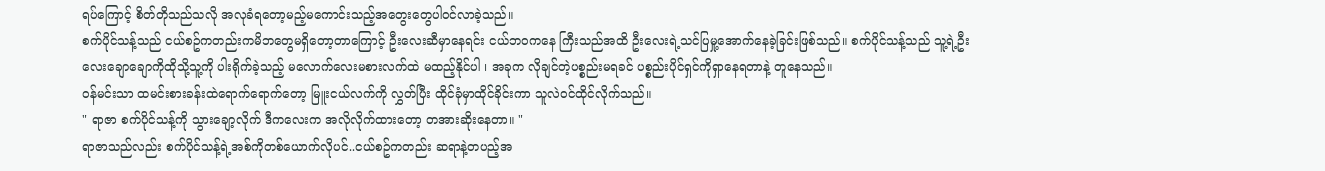ရပ်ကြောင့် စိတ်တိုသည်သလို အလုခံရတော့မည့်မကောင်းသည့်အတွေးတွေပါဝင်လာခဲ့သည်။
စက်ပိုင်သန့်သည် ငယ်စဥ်ကတည်းကမိဘတွေမရှိတော့တာကြောင့် ဦးလေးဆီမှာနေရင်း ငယ်ဘဝကနေ ကြီးသည်အထိ ဦးလေးရဲ့သင်ပြမှု့အောက်နေခဲ့ခြင်းဖြစ်သည်။ စက်ပိုင်သန့်သည် သူ့ရဲ့ဦးလေးချောချောကိုထိုသို့သူ့ကို ပါးရိုက်ခဲ့သည့် မလောက်လေးမစားလက်ထဲ မထည့်နိုင်ပါ ၊ အခုက လိုချင်တဲ့ပစ္စည်းမရခင် ပစ္စည်းပိုင်ရှင်ကိုရှာနေရတာနဲ့ တူနေသည်။
ဝန်မင်းသာ ထမင်းစားခန်းထဲရောက်ရောက်တော့ မြူးငယ်လက်ကို လွှတ်ပြီး ထိုင်ခုံမှာထိုင်ခိုင်းကာ သူလဲဝင်ထိုင်လိုက်သည်။
" ရာဇာ စက်ပိုင်သန့်ကို သွားချော့လိုက် ဒီကလေးက အလိုလိုက်ထားတော့ တအားဆိုးနေတာ။ "
ရာဇာသည်လည်း စက်ပိုင်သန့်ရဲ့အစ်ကိုတစ်ယောက်လိုပင်..ငယ်စဥ်ကတည်း ဆရာနဲ့တပည့်အ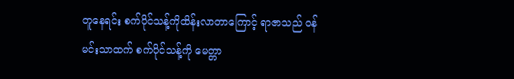တူနေရင်း စက်ပိုင်သန့်ကိုထိန်းလာတာကြောင့် ရာဇာသည် ဝန်မင်းသာထက် စက်ပိုင်သန့်ကို မေတ္တာ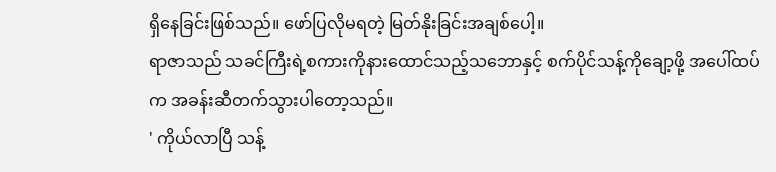ရှိနေခြင်းဖြစ်သည်။ ဖော်ပြလိုမရတဲ့ မြတ်နိုးခြင်းအချစ်ပေါ့။
ရာဇာသည် သခင်ကြီးရဲ့စကားကိုနားထောင်သည့်သဘောနှင့် စက်ပိုင်သန့်ကိုချော့ဖို့ အပေါ်ထပ်က အခန်းဆီတက်သွားပါတော့သည်။
' ကိုယ်လာပြီ သန့်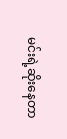မင်းရဲ့ဆိုးနေတာ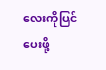လေးကိုပြင်ပေးဖို့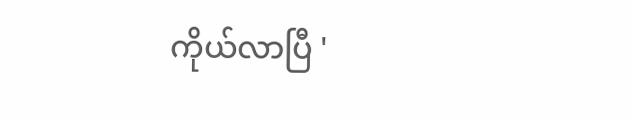ကိုယ်လာပြီ '